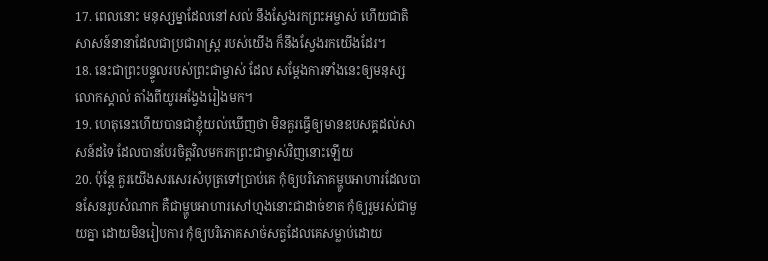17. ពេលនោះ មនុស្សម្នាដែលនៅសល់ នឹងស្វែងរកព្រះអម្ចាស់ ហើយជាតិសាសន៍នានាដែលជាប្រជារាស្ត្រ របស់យើង ក៏នឹងស្វែងរកយើងដែរ។
18. នេះជាព្រះបន្ទូលរបស់ព្រះជាម្ចាស់ ដែល សម្តែងការទាំងនេះឲ្យមនុស្សលោកស្គាល់ តាំងពីយូរអង្វែងរៀងមក។
19. ហេតុនេះហើយបានជាខ្ញុំយល់ឃើញថា មិនគួរធ្វើឲ្យមានឧបសគ្គដល់សាសន៍ដទៃ ដែលបានបែរចិត្តវិលមករកព្រះជាម្ចាស់វិញនោះឡើយ
20. ប៉ុន្តែ គួរយើងសរសេរសំបុត្រទៅប្រាប់គេ កុំឲ្យបរិភោគម្ហូបអាហារដែលបានសែនរូបសំណាក គឺជាម្ហូបអាហារសៅហ្មងនោះជាដាច់ខាត កុំឲ្យរួមរស់ជាមួយគ្នា ដោយមិនរៀបការ កុំឲ្យបរិភោគសាច់សត្វដែលគេសម្លាប់ដោយ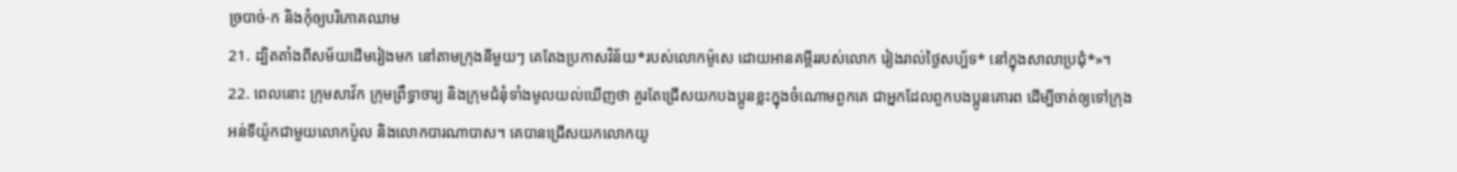ច្របាច់-ក និងកុំឲ្យបរិភោគឈាម
21. ដ្បិតតាំងពីសម័យដើមរៀងមក នៅតាមក្រុងនីមួយៗ គេតែងប្រកាសវិន័យ*របស់លោកម៉ូសេ ដោយអានគម្ពីររបស់លោក រៀងរាល់ថ្ងៃសប្ប័ទ* នៅក្នុងសាលាប្រជុំ*»។
22. ពេលនោះ ក្រុមសាវ័ក ក្រុមព្រឹទ្ធាចារ្យ និងក្រុមជំនុំទាំងមូលយល់ឃើញថា គួរតែជ្រើសយកបងប្អូនខ្លះក្នុងចំណោមពួកគេ ជាអ្នកដែលពួកបងប្អូនគោរព ដើម្បីចាត់ឲ្យទៅក្រុងអន់ទីយ៉ូកជាមួយលោកប៉ូល និងលោកបារណាបាស។ គេបានជ្រើសយកលោកយូ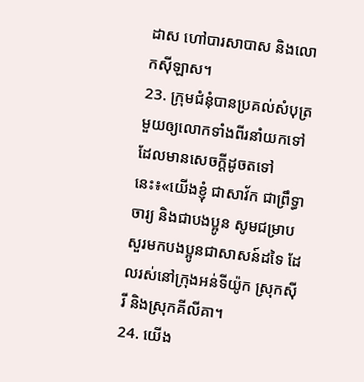ដាស ហៅបារសាបាស និងលោកស៊ីឡាស។
23. ក្រុមជំនុំបានប្រគល់សំបុត្រមួយឲ្យលោកទាំងពីរនាំយកទៅ ដែលមានសេចក្ដីដូចតទៅនេះ៖«យើងខ្ញុំ ជាសាវ័ក ជាព្រឹទ្ធាចារ្យ និងជាបងប្អូន សូមជម្រាបសួរមកបងប្អូនជាសាសន៍ដទៃ ដែលរស់នៅក្រុងអន់ទីយ៉ូក ស្រុកស៊ីរី និងស្រុកគីលីគា។
24. យើង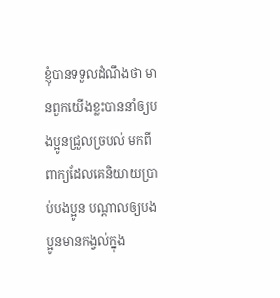ខ្ញុំបានទទួលដំណឹងថា មានពួកយើងខ្លះបាននាំឲ្យបងប្អូនជ្រួលច្របល់ មកពីពាក្យដែលគេនិយាយប្រាប់បងប្អូន បណ្ដាលឲ្យបងប្អូនមានកង្វល់ក្នុង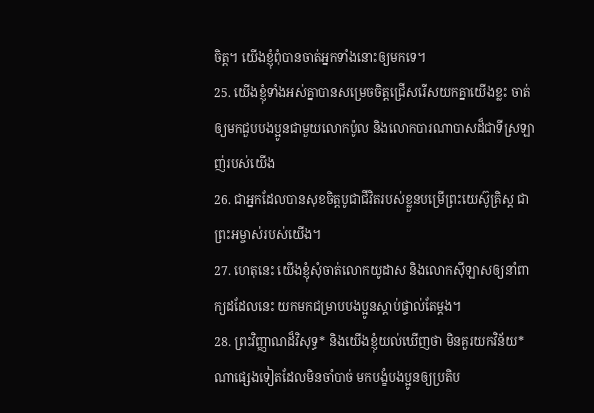ចិត្ត។ យើងខ្ញុំពុំបានចាត់អ្នកទាំងនោះឲ្យមកទេ។
25. យើងខ្ញុំទាំងអស់គ្នាបានសម្រេចចិត្តជ្រើសរើសយកគ្នាយើងខ្លះ ចាត់ឲ្យមកជួបបងប្អូនជាមួយលោកប៉ូល និងលោកបារណាបាសដ៏ជាទីស្រឡាញ់របស់យើង
26. ជាអ្នកដែលបានសុខចិត្តបូជាជីវិតរបស់ខ្លួនបម្រើព្រះយេស៊ូគ្រិស្ដ ជាព្រះអម្ចាស់របស់យើង។
27. ហេតុនេះ យើងខ្ញុំសុំចាត់លោកយូដាស និងលោកស៊ីឡាសឲ្យនាំពាក្យដដែលនេះ យកមកជម្រាបបងប្អូនស្ដាប់ផ្ទាល់តែម្ដង។
28. ព្រះវិញ្ញាណដ៏វិសុទ្ធ* និងយើងខ្ញុំយល់ឃើញថា មិនគួរយកវិន័យ*ណាផ្សេងទៀតដែលមិនចាំបាច់ មកបង្ខំបងប្អូនឲ្យប្រតិប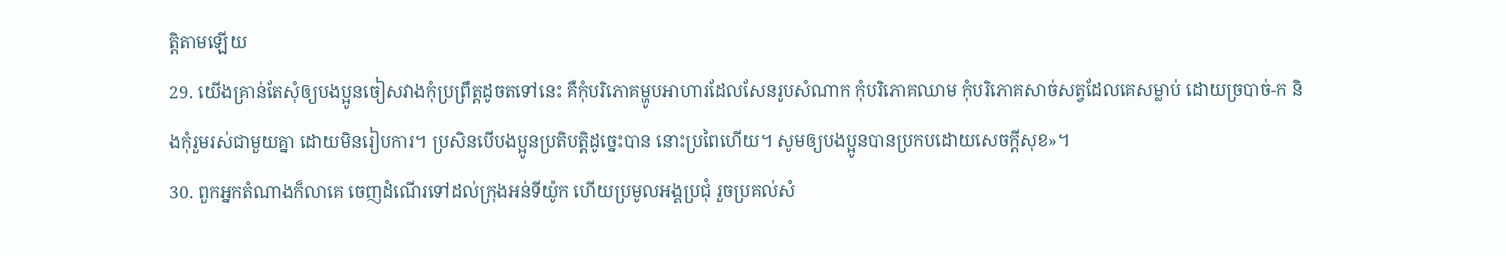ត្តិតាមឡើយ
29. យើងគ្រាន់តែសុំឲ្យបងប្អូនចៀសវាងកុំប្រព្រឹត្តដូចតទៅនេះ គឺកុំបរិភោគម្ហូបអាហារដែលសែនរូបសំណាក កុំបរិភោគឈាម កុំបរិភោគសាច់សត្វដែលគេសម្លាប់ ដោយច្របាច់-ក និងកុំរួមរស់ជាមួយគ្នា ដោយមិនរៀបការ។ ប្រសិនបើបងប្អូនប្រតិបត្តិដូច្នេះបាន នោះប្រពៃហើយ។ សូមឲ្យបងប្អូនបានប្រកបដោយសេចក្ដីសុខ»។
30. ពួកអ្នកតំណាងក៏លាគេ ចេញដំណើរទៅដល់ក្រុងអន់ទីយ៉ូក ហើយប្រមូលអង្គប្រជុំ រួចប្រគល់សំ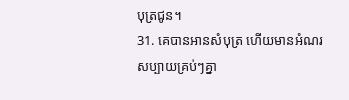បុត្រជូន។
31. គេបានអានសំបុត្រ ហើយមានអំណរសប្បាយគ្រប់ៗគ្នា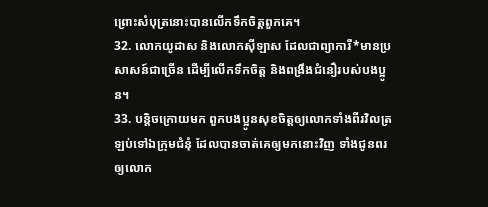ព្រោះសំបុត្រនោះបានលើកទឹកចិត្តពួកគេ។
32. លោកយូដាស និងលោកស៊ីឡាស ដែលជាព្យាការី*មានប្រសាសន៍ជាច្រើន ដើម្បីលើកទឹកចិត្ត និងពង្រឹងជំនឿរបស់បងប្អូន។
33. បន្តិចក្រោយមក ពួកបងប្អូនសុខចិត្តឲ្យលោកទាំងពីរវិលត្រឡប់ទៅឯក្រុមជំនុំ ដែលបានចាត់គេឲ្យមកនោះវិញ ទាំងជូនពរឲ្យលោក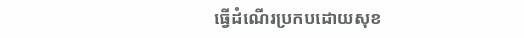ធ្វើដំណើរប្រកបដោយសុខ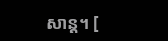សាន្ត។ [